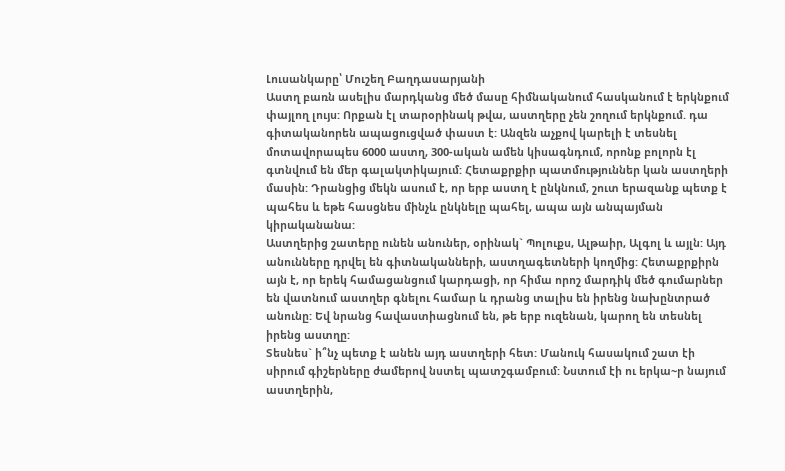Լուսանկարը՝ Մուշեղ Բաղդասարյանի
Աստղ բառն ասելիս մարդկանց մեծ մասը հիմնականում հասկանում է երկնքում փայլող լույս: Որքան էլ տարօրինակ թվա, աստղերը չեն շողում երկնքում. դա գիտականորեն ապացուցված փաստ է: Անզեն աչքով կարելի է տեսնել մոտավորապես 6000 աստղ, 300-ական ամեն կիսագնդում, որոնք բոլորն էլ գտնվում են մեր գալակտիկայում: Հետաքրքիր պատմություններ կան աստղերի մասին: Դրանցից մեկն ասում է, որ երբ աստղ է ընկնում, շուտ երազանք պետք է պահես և եթե հասցնես մինչև ընկնելը պահել, ապա այն անպայման կիրականանա:
Աստղերից շատերը ունեն անուներ, օրինակ` Պոլուքս, Ալթաիր, Ալգոլ և այլն: Այդ անունները դրվել են գիտնականների, աստղագետների կողմից: Հետաքրքիրն այն է, որ երեկ համացանցում կարդացի, որ հիմա որոշ մարդիկ մեծ գումարներ են վատնում աստղեր գնելու համար և դրանց տալիս են իրենց նախընտրած անունը: Եվ նրանց հավաստիացնում են, թե երբ ուզենան, կարող են տեսնել իրենց աստղը:
Տեսնես` ի՞նչ պետք է անեն այդ աստղերի հետ: Մանուկ հասակում շատ էի սիրում գիշերները ժամերով նստել պատշգամբում: Նստում էի ու երկա~ր նայում աստղերին,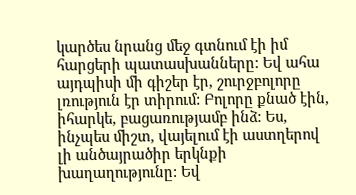կարծես նրանց մեջ գտնում էի իմ հարցերի պատասխանները: Եվ ահա այդպիսի մի գիշեր էր, շուրջբոլորը լռություն էր տիրում: Բոլորը քնած էին, իհարկե, բացառությամբ ինձ: Ես, ինչպես միշտ, վայելում էի աստղերով լի անծայրածիր երկնքի խաղաղությունը: Եվ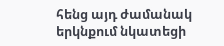հենց այդ ժամանակ երկնքում նկատեցի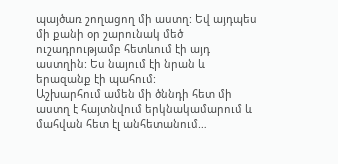պայծառ շողացող մի աստղ: Եվ այդպես մի քանի օր շարունակ մեծ ուշադրությամբ հետևում էի այդ աստղին: Ես նայում էի նրան և երազանք էի պահում:
Աշխարհում ամեն մի ծննդի հետ մի աստղ է հայտնվում երկնակամարում և մահվան հետ էլ անհետանում…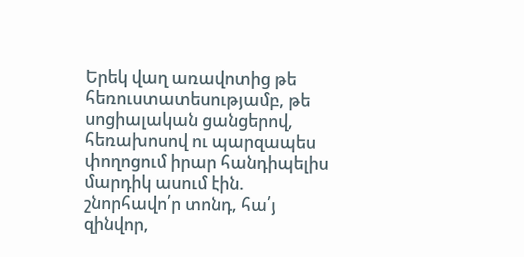Երեկ վաղ առավոտից թե հեռուստատեսությամբ, թե սոցիալական ցանցերով, հեռախոսով ու պարզապես փողոցում իրար հանդիպելիս մարդիկ ասում էին. շնորհավո՛ր տոնդ, հա՛յ զինվոր,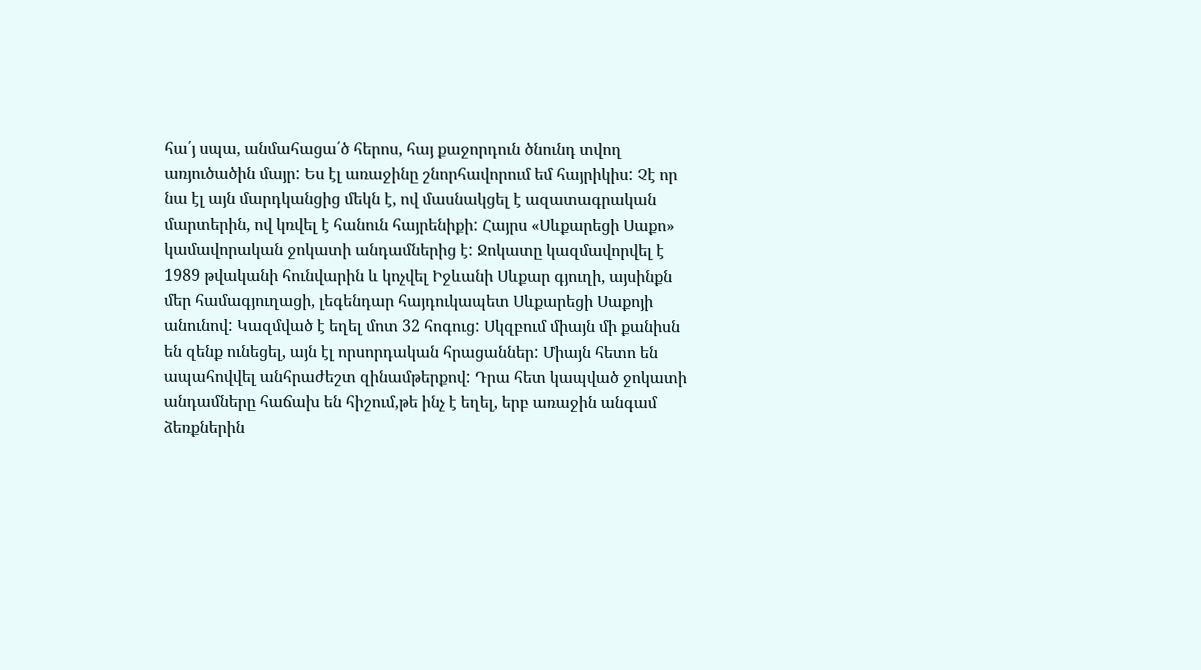հա՛յ սպա, անմահացա՛ծ հերոս, հայ քաջորդուն ծնունդ տվող առյուծածին մայր: Ես էլ առաջինը շնորհավորում եմ հայրիկիս: Չէ որ նա էլ այն մարդկանցից մեկն է, ով մասնակցել է ազատագրական մարտերին, ով կռվել է հանուն հայրենիքի: Հայրս «Սևքարեցի Սաքո» կամավորական ջոկատի անդամներից է: Ջոկատը կազմավորվել է 1989 թվականի հունվարին և կոչվել Իջևանի Սևքար գյուղի, այսինքն մեր համագյուղացի, լեգենդար հայդուկապետ Սևքարեցի Սաքոյի անունով: Կազմված է եղել մոտ 32 հոգուց: Սկզբում միայն մի քանիսն են զենք ունեցել, այն էլ որսորդական հրացաններ: Միայն հետո են ապահովվել անհրաժեշտ զինամթերքով: Դրա հետ կապված ջոկատի անդամները հաճախ են հիշում,թե ինչ է եղել, երբ առաջին անգամ ձեռքներին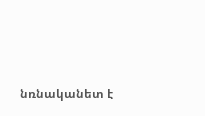նռնականետ է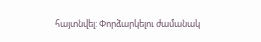հայտնվել: Փորձարկելու ժամանակ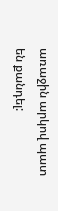առաջին արկով պատ են քանդել: